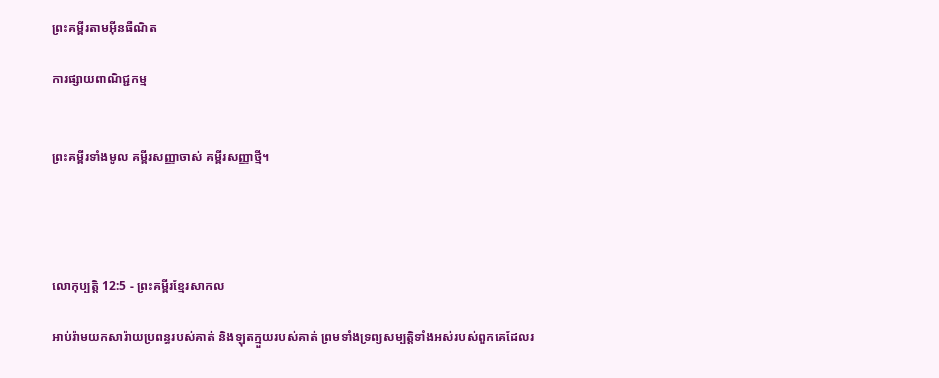ព្រះគម្ពីរតាមអ៊ីនធឺណិត

ការផ្សាយពាណិជ្ជកម្ម


ព្រះគម្ពីរទាំងមូល គម្ពីរសញ្ញាចាស់ គម្ពីរសញ្ញាថ្មី។




លោកុ‌ប្បត្តិ 12:5 - ព្រះគម្ពីរខ្មែរសាកល

អាប់រ៉ាមយកសារ៉ាយប្រពន្ធរបស់គាត់ និងឡុតក្មួយរបស់គាត់ ព្រមទាំងទ្រព្យសម្បត្តិទាំងអស់របស់ពួកគេដែលរ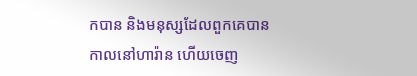កបាន និងមនុស្សដែលពួកគេបាន កាលនៅហារ៉ាន ហើយចេញ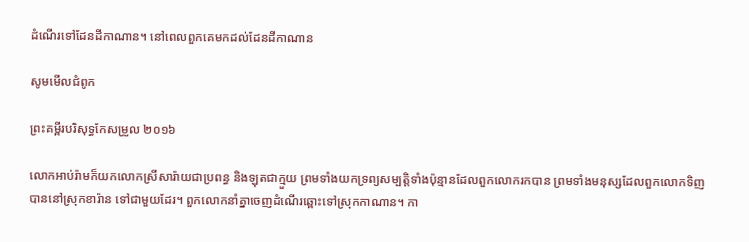ដំណើរទៅដែនដីកាណាន។ នៅពេលពួកគេមកដល់ដែនដីកាណាន

សូមមើលជំពូក

ព្រះគម្ពីរបរិសុទ្ធកែសម្រួល ២០១៦

លោកអាប់‌រ៉ាមក៏យកលោកស្រីសារ៉ាយជាប្រពន្ធ និងឡុតជាក្មួយ ព្រមទាំងយកទ្រព្យសម្បត្តិទាំងប៉ុន្មានដែលពួកលោករកបាន ព្រមទាំងមនុស្សដែលពួកលោកទិញបាននៅស្រុកខារ៉ាន ទៅជា‌មួយដែរ។ ពួកលោកនាំគ្នាចេញដំណើរឆ្ពោះទៅស្រុកកាណាន។ កា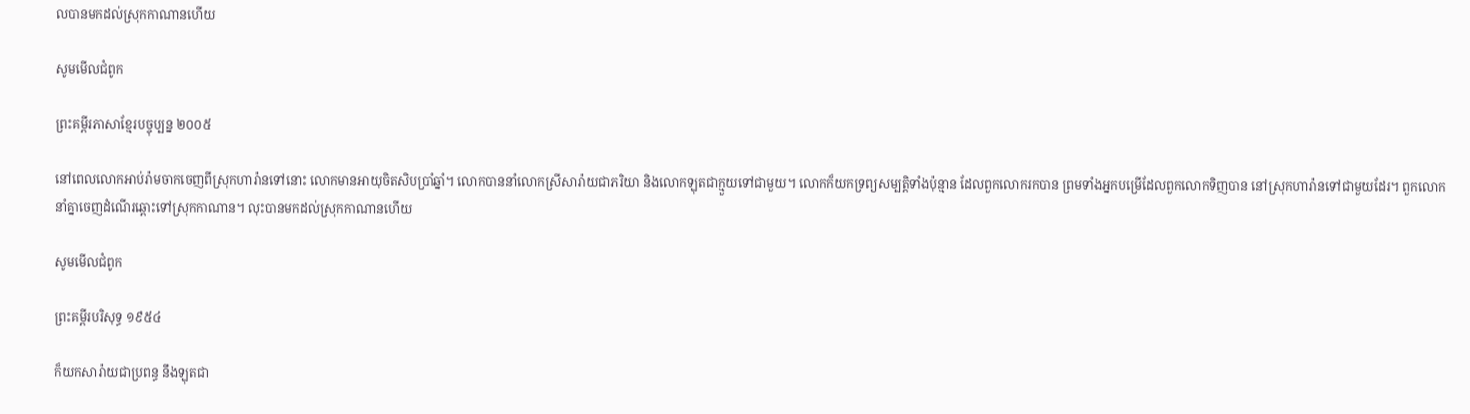លបានមកដល់ស្រុកកាណានហើយ

សូមមើលជំពូក

ព្រះគម្ពីរភាសាខ្មែរបច្ចុប្បន្ន ២០០៥

នៅពេលលោកអាប់រ៉ាមចាកចេញពីស្រុកហារ៉ានទៅនោះ លោកមានអាយុចិត‌សិបប្រាំឆ្នាំ។ លោកបាននាំលោកស្រីសារ៉ាយជាភរិយា និងលោកឡុតជាក្មួយទៅជាមួយ។ លោកក៏យកទ្រព្យសម្បត្តិទាំងប៉ុន្មាន ដែលពួកលោករកបាន ព្រមទាំងអ្នកបម្រើដែលពួកលោកទិញបាន នៅស្រុកហារ៉ានទៅជាមួយដែរ។ ពួកលោកនាំគ្នាចេញដំណើរឆ្ពោះទៅស្រុកកាណាន។ លុះបានមកដល់ស្រុកកាណានហើយ

សូមមើលជំពូក

ព្រះគម្ពីរបរិសុទ្ធ ១៩៥៤

ក៏យកសារ៉ាយជាប្រពន្ធ នឹងឡុតជា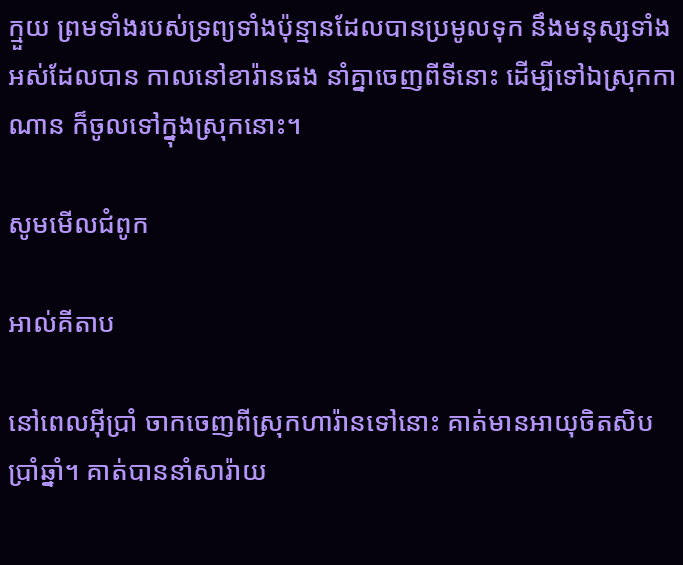ក្មួយ ព្រមទាំងរបស់ទ្រព្យទាំងប៉ុន្មានដែលបានប្រមូលទុក នឹងមនុស្សទាំងអស់ដែលបាន កាលនៅខារ៉ានផង នាំគ្នាចេញពីទីនោះ ដើម្បីទៅឯស្រុកកាណាន ក៏ចូលទៅក្នុងស្រុកនោះ។

សូមមើលជំពូក

អាល់គីតាប

នៅពេលអ៊ីប្រាំ ចាកចេញពីស្រុកហារ៉ានទៅនោះ គាត់មានអាយុចិត‌សិបប្រាំឆ្នាំ។ គាត់បាននាំសារ៉ាយ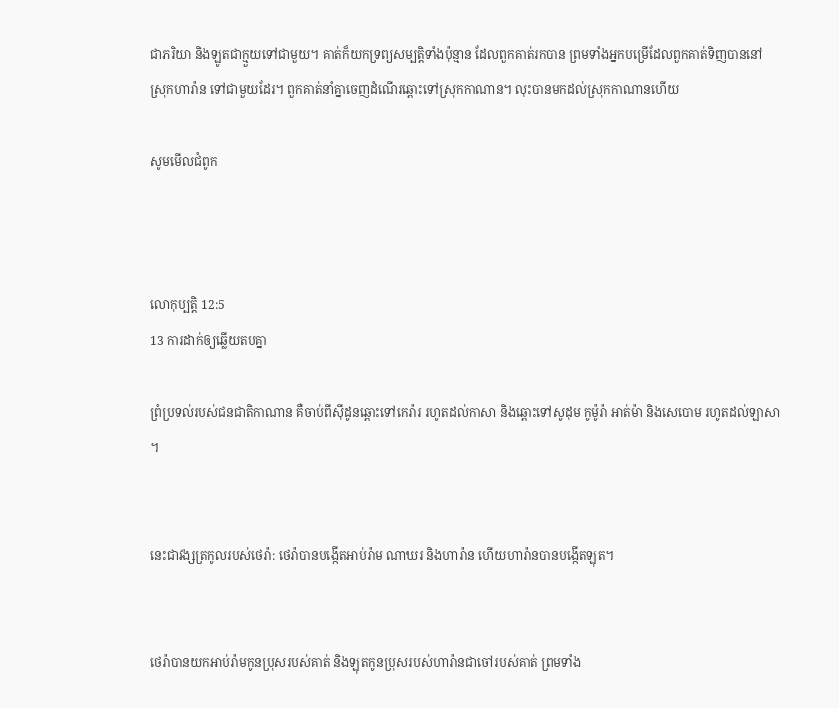ជាភរិយា និងឡូតជាក្មួយទៅជាមួយ។ គាត់ក៏យកទ្រព្យសម្បត្តិទាំងប៉ុន្មាន ដែលពួកគាត់រកបាន ព្រមទាំងអ្នកបម្រើដែលពួកគាត់ទិញបាននៅស្រុកហារ៉ាន ទៅជាមួយដែរ។ ពួកគាត់នាំគ្នាចេញដំណើរឆ្ពោះទៅស្រុកកាណាន។ លុះបានមកដល់ស្រុកកាណានហើយ

សូមមើលជំពូក



លោកុ‌ប្បត្តិ 12:5
13 ការដាក់ឲ្យឆ្លើយតបគ្នា

ព្រំប្រទល់របស់ជនជាតិកាណាន គឺចាប់ពីស៊ីដូនឆ្ពោះទៅកេរ៉ារ រហូតដល់កាសា និងឆ្ពោះទៅសូដុម កូម៉ូរ៉ា អាត់ម៉ា និងសេបោម រហូតដល់ឡាសា។


នេះជាវង្សត្រកូលរបស់ថេរ៉ា: ថេរ៉ាបានបង្កើតអាប់រ៉ាម ណាឃរ និងហារ៉ាន ហើយហារ៉ានបានបង្កើតឡុត។


ថេរ៉ាបានយកអាប់រ៉ាមកូនប្រុសរបស់គាត់ និងឡុតកូនប្រុសរបស់ហារ៉ានជាចៅរបស់គាត់ ព្រមទាំង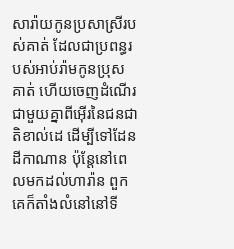សារ៉ាយកូនប្រសាស្រីរបស់គាត់ ដែលជាប្រពន្ធរបស់អាប់រ៉ាមកូនប្រុសគាត់ ហើយចេញដំណើរជាមួយគ្នាពីអ៊ើរនៃជនជាតិខាល់ដេ ដើម្បីទៅដែនដីកាណាន ប៉ុន្តែនៅពេលមកដល់ហារ៉ាន ពួកគេក៏តាំងលំនៅនៅទី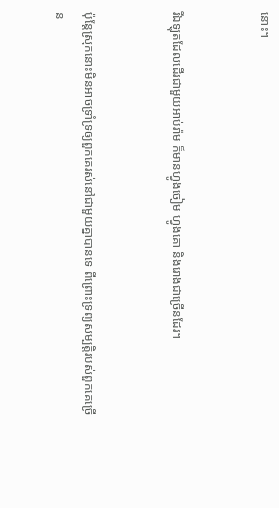នោះ។


រីឯឡុតដែលដើរជាមួយអាប់រ៉ាម ក៏មានហ្វូងចៀម ហ្វូងគោ និងរោងជាច្រើនដែរ។


ប៉ុន្តែស្រុកនោះមិនអាចទ្រាំទ្រឲ្យពួកគេរស់នៅជាមួយគ្នាបានទេ ពីព្រោះទ្រព្យសម្បត្តិរបស់ពួកគេច្រើន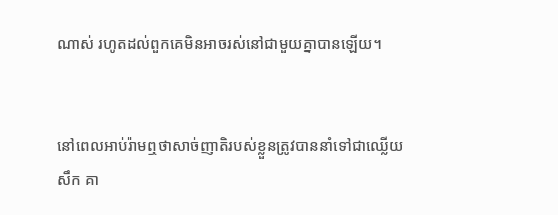ណាស់ រហូតដល់ពួកគេមិនអាចរស់នៅជាមួយគ្នាបានឡើយ។


នៅពេលអាប់រ៉ាមឮថាសាច់ញាតិរបស់ខ្លួនត្រូវបាននាំទៅជាឈ្លើយសឹក គា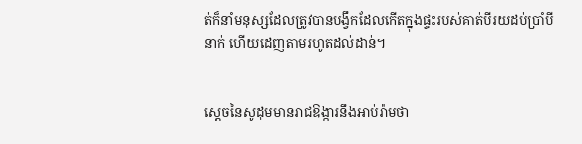ត់ក៏នាំមនុស្សដែលត្រូវបានបង្វឹកដែលកើតក្នុងផ្ទះរបស់គាត់បីរយដប់ប្រាំបីនាក់ ហើយដេញតាមរហូតដល់ដាន់។


ស្ដេចនៃសូដុមមានរាជឱង្ការនឹងអាប់រ៉ាមថា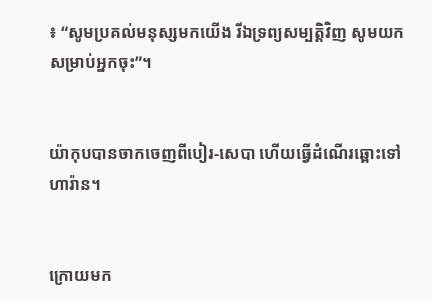៖ “សូមប្រគល់មនុស្សមកយើង រីឯទ្រព្យសម្បត្តិវិញ សូមយកសម្រាប់អ្នកចុះ”។


យ៉ាកុបបានចាកចេញពីបៀរ-សេបា ហើយធ្វើដំណើរឆ្ពោះទៅហារ៉ាន។


ក្រោយមក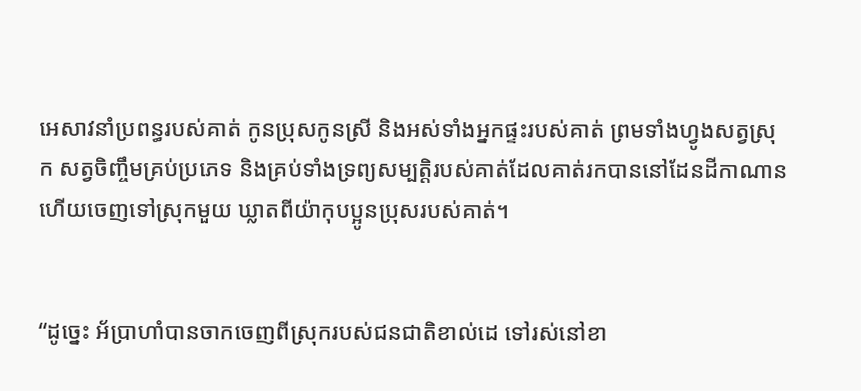អេសាវនាំប្រពន្ធរបស់គាត់ កូនប្រុសកូនស្រី និងអស់ទាំងអ្នកផ្ទះរបស់គាត់ ព្រមទាំងហ្វូងសត្វស្រុក សត្វចិញ្ចឹមគ្រប់ប្រភេទ និងគ្រប់ទាំងទ្រព្យសម្បត្តិរបស់គាត់ដែលគាត់រកបាននៅដែនដីកាណាន ហើយចេញទៅស្រុកមួយ ឃ្លាតពីយ៉ាកុបប្អូនប្រុសរបស់គាត់។


“ដូច្នេះ អ័ប្រាហាំបានចាកចេញពីស្រុករបស់ជនជាតិខាល់ដេ ទៅរស់នៅខា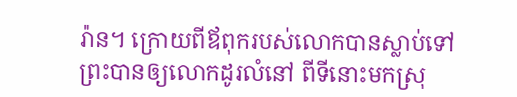រ៉ាន។ ក្រោយពីឪពុករបស់លោកបានស្លាប់ទៅ ព្រះបានឲ្យលោកដូរលំនៅ ពីទីនោះមកស្រុ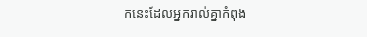កនេះដែលអ្នករាល់គ្នាកំពុង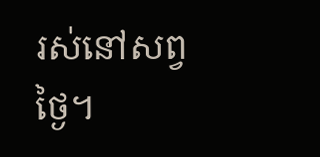រស់នៅសព្វថ្ងៃ។